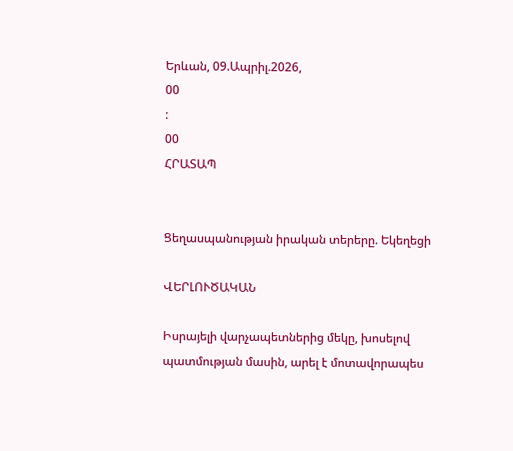Երևան, 09.Ապրիլ.2026,
00
:
00
ՀՐԱՏԱՊ


Ցեղասպանության իրական տերերը. Եկեղեցի

ՎԵՐԼՈՒԾԱԿԱՆ

Իսրայելի վարչապետներից մեկը, խոսելով պատմության մասին, արել է մոտավորապես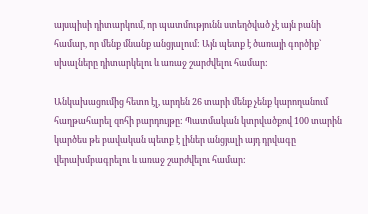այսպիսի դիտարկում, որ պատմությունն ստեղծված չէ այն բանի համար, որ մենք մնանք անցյալում: Այն պետք է ծառայի գործիք` սխալները դիտարկելու և առաջ շարժվելու համար:

Անկախացումից հետո էլ, արդեն 26 տարի մենք չենք կարողանում հաղթահարել զոհի բարդույթը: Պատմական կտրվածքով 100 տարին կարծես թե բավական պետք է լիներ անցյալի այդ դրվագը վերախմբագրելու և առաջ շարժվելու համար: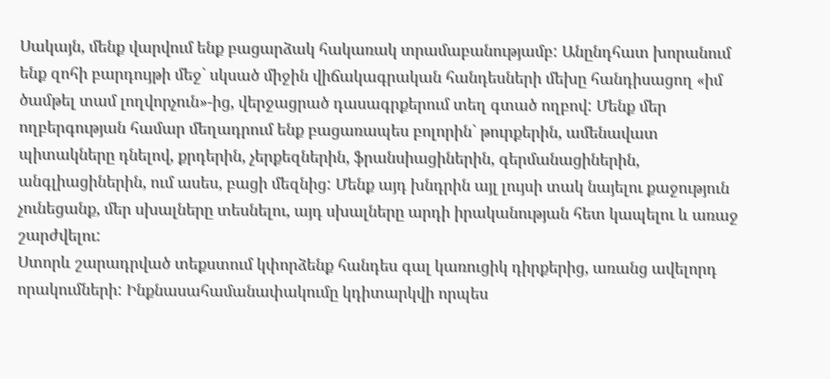Սակայն, մենք վարվում ենք բացարձակ հակառակ տրամաբանությամբ: Անընդհատ խորանում ենք զոհի բարդույթի մեջ` սկսած միջին վիճակագրական հանդեսների մեխը հանդիսացող «իմ ծամթել տամ լողվորչուն»-ից, վերջացրած դասագրքերում տեղ գտած ողբով: Մենք մեր ողբերգության համար մեղադրում ենք բացառապես բոլորին` թուրքերին, ամենավատ պիտակները դնելով, քրդերին, չերքեզներին, ֆրանսիացիներին, գերմանացիներին, անգլիացիներին, ում ասես, բացի մեզնից: Մենք այդ խնդրին այլ լույսի տակ նայելու քաջություն չունեցանք, մեր սխալները տեսնելու, այդ սխալները արդի իրականության հետ կապելու և առաջ շարժվելու:
Ստորև շարադրված տեքստում կփորձենք հանդես գալ կառուցիկ դիրքերից, առանց ավելորդ որակումների: Ինքնասահամանափակումը կդիտարկվի որպես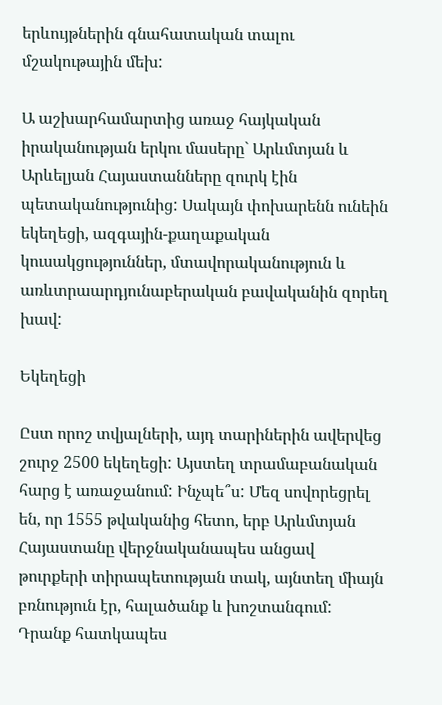երևույթներին գնահատական տալու մշակութային մեխ:

Ա աշխարհամարտից առաջ հայկական իրականության երկու մասերը` Արևմտյան և Արևելյան Հայաստանները զուրկ էին պետականությունից: Սակայն փոխարենն ունեին եկեղեցի, ազգային-քաղաքական կուսակցություններ, մտավորականություն և առևտրաարդյունաբերական բավականին զորեղ խավ:

Եկեղեցի

Ըստ որոշ տվյալների, այդ տարիներին ավերվեց շուրջ 2500 եկեղեցի: Այստեղ տրամաբանական հարց է առաջանում: Ինչպե՞ս: Մեզ սովորեցրել են, որ 1555 թվականից հետո, երբ Արևմտյան Հայաստանը վերջնականապես անցավ թուրքերի տիրապետության տակ, այնտեղ միայն բռնություն էր, հալածանք և խոշտանգում: Դրանք հատկապես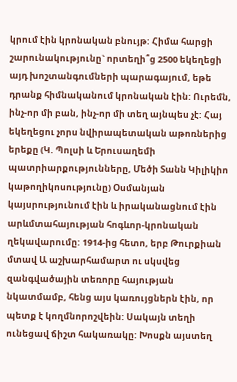կրում էին կրոնական բնույթ: Հիմա հարցի շարունակությունը` որտեղի՞ց 2500 եկեղեցի այդ խոշտանգումների պարագայում, եթե դրանք հիմնականում կրոնական էին: Ուրեմն, ինչ-որ մի բան, ինչ-որ մի տեղ այնպես չէ: Հայ եկեղեցու չորս նվիրապետական աթոռներից երեքը (Կ. Պոլսի և Երուսաղեմի պատրիարքությունները, Մեծի Տանն Կիլիկիո կաթողիկոսությունը) Օսմանյան կայսրությունում էին և իրականացնում էին արևմտահայության հոգևոր-կրոնական ղեկավարումը: 1914-ից հետո, երբ Թուրքիան մտավ Ա աշխարհամարտ ու սկսվեց զանգվածային տեռորը հայության նկատմամբ, հենց այս կառույցներն էին, որ պետք է կողմնորոշվեին: Սակայն տեղի ունեցավ ճիշտ հակառակը: Խոսքն այստեղ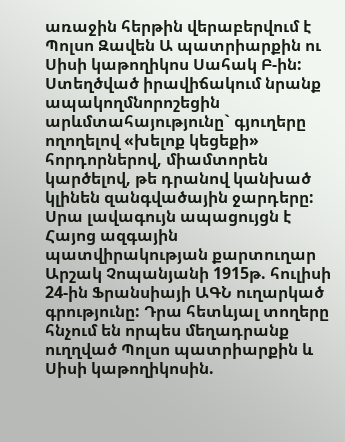առաջին հերթին վերաբերվում է Պոլսո Զավեն Ա պատրիարքին ու Սիսի կաթողիկոս Սահակ Բ-ին: Ստեղծված իրավիճակում նրանք ապակողմնորոշեցին արևմտահայությունը` գյուղերը ողողելով «խելոք կեցեքի» հորդորներով, միամտորեն կարծելով, թե դրանով կանխած կլինեն զանգվածային ջարդերը: Սրա լավագույն ապացույցն է Հայոց ազգային պատվիրակության քարտուղար Արշակ Չոպանյանի 1915թ. հուլիսի 24-ին Ֆրանսիայի ԱԳՆ ուղարկած գրությունը: Դրա հետևյալ տողերը հնչում են որպես մեղադրանք ուղղված Պոլսո պատրիարքին և Սիսի կաթողիկոսին.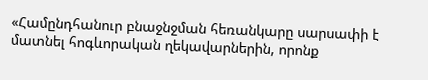«Համընդհանուր բնաջնջման հեռանկարը սարսափի է մատնել հոգևորական ղեկավարներին, որոնք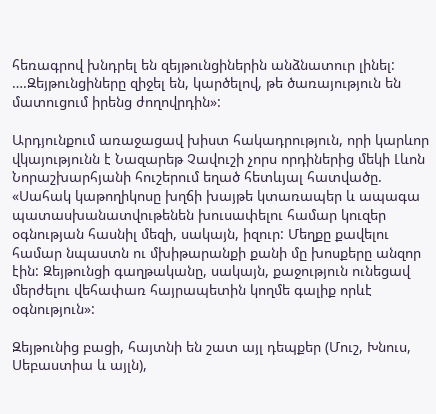հեռագրով խնդրել են զեյթունցիներին անձնատուր լինել: ….Զեյթունցիները զիջել են, կարծելով, թե ծառայություն են մատուցում իրենց ժողովրդին»:

Արդյունքում առաջացավ խիստ հակադրություն, որի կարևոր վկայությունն է Նազարեթ Չավուշի չորս որդիներից մեկի Լևոն Նորաշխարհյանի հուշերում եղած հետևյալ հատվածը. «Սահակ կաթողիկոսը խղճի խայթե կտառապեր և ապագա պատասխանատվութենեն խուսափելու համար կուզեր օգնության հասնիլ մեզի, սակայն, իզուր: Մեղքը քավելու համար նպաստն ու մխիթարանքի քանի մը խոսքերը անզոր էին: Զեյթունցի գաղթականը, սակայն, քաջություն ունեցավ մերժելու վեհափառ հայրապետին կողմե գալիք որևէ օգնություն»:

Զեյթունից բացի, հայտնի են շատ այլ դեպքեր (Մուշ, Խնուս, Սեբաստիա և այլն),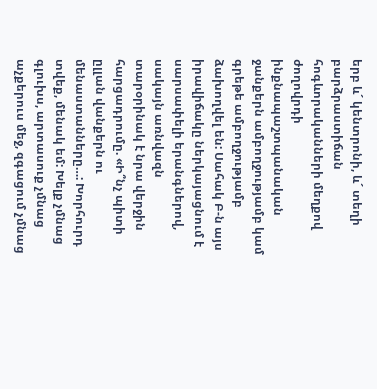երբ և´ կենտրոնի, և´ տեղի բարձրաստիճան հոգևորականների մեղքով ժողովրդի ինքնապաշտպանական ջանքերն ամբողջությամբ կամ գրեթե ամբողջությամբ ձախողվել են: Սահակ Բ-ն այս իրավիճակը ներկայացնում է սարսափելի երանգներով, սակայն առնվազն տարօրինակ է նրա վերջին հարցադրումը. «Ի՞նչ պիտի ըլլան վանքերն ու մենաստանները…: Խորհուրդ տվեք, մենակ եմ: Խելք չմնաց գլուխս, արտասուք չմնաց աչքերուս մեջ, զգացում չմնաց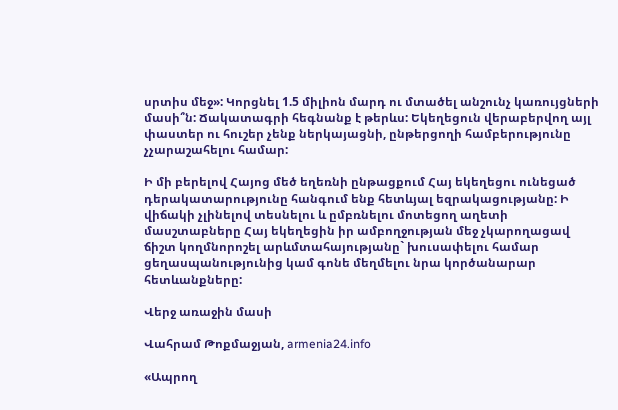սրտիս մեջ»: Կորցնել 1.5 միլիոն մարդ ու մտածել անշունչ կառույցների մասի՞ն: Ճակատագրի հեգնանք է թերևս: Եկեղեցուն վերաբերվող այլ փաստեր ու հուշեր չենք ներկայացնի, ընթերցողի համբերությունը չչարաշահելու համար:

Ի մի բերելով Հայոց մեծ եղեռնի ընթացքում Հայ եկեղեցու ունեցած դերակատարությունը հանգում ենք հետևյալ եզրակացությանը: Ի վիճակի չլինելով տեսնելու և ըմբռնելու մոտեցող աղետի մասշտաբները Հայ եկեղեցին իր ամբողջության մեջ չկարողացավ ճիշտ կողմնորոշել արևմտահայությանը` խուսափելու համար ցեղասպանությունից կամ գոնե մեղմելու նրա կործանարար հետևանքները:

Վերջ առաջին մասի

Վահրամ Թոքմաջյան, armenia24.info

«Ապրող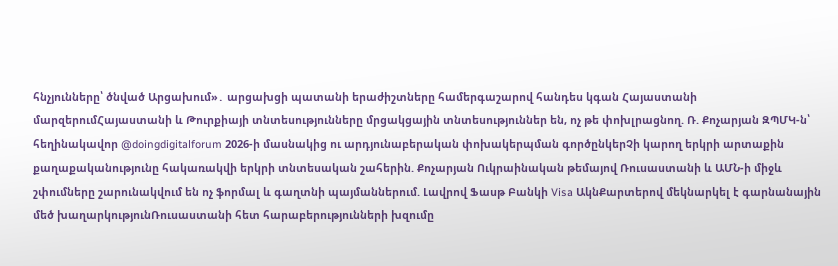հնչյունները՝ ծնված Արցախում»․ արցախցի պատանի երաժիշտները համերգաշարով հանդես կգան Հայաստանի մարզերումՀայաստանի և Թուրքիայի տնտեսությունները մրցակցային տնտեսություններ են, ոչ թե փոխլրացնող. Ռ. Քոչարյան ԶՊՄԿ-ն՝ հեղինակավոր @doingdigitalforum 2026-ի մասնակից ու արդյունաբերական փոխակերպման գործընկերՉի կարող երկրի արտաքին քաղաքականությունը հակառակվի երկրի տնտեսական շահերին. Քոչարյան Ուկրաինական թեմայով Ռուսաստանի և ԱՄՆ-ի միջև շփումները շարունակվում են ոչ ֆորմալ և գաղտնի պայմաններում. Լավրով Ֆասթ Բանկի Visa ԱկնՔարտերով մեկնարկել է գարնանային մեծ խաղարկությունՌուսաստանի հետ հարաբերությունների խզումը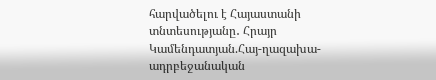հարվածելու է Հայաստանի տնտեսությանը․ Հրայր Կամենդատյան.Հայ-ղազախա-ադրբեջանական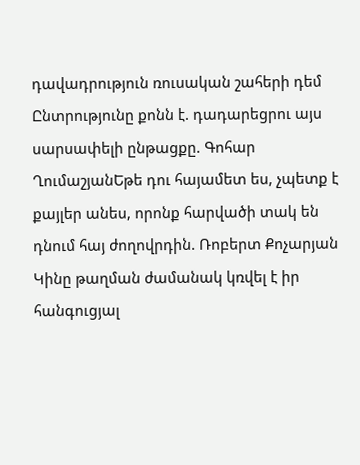դավադրություն ռուսական շահերի դեմ Ընտրությունը քոնն է. դադարեցրու այս սարսափելի ընթացքը. Գոհար ՂումաշյանԵթե դու հայամետ ես, չպետք է քայլեր անես, որոնք հարվածի տակ են դնում հայ ժողովրդին. Ռոբերտ Քոչարյան Կինը թաղման ժամանակ կռվել է իր հանգուցյալ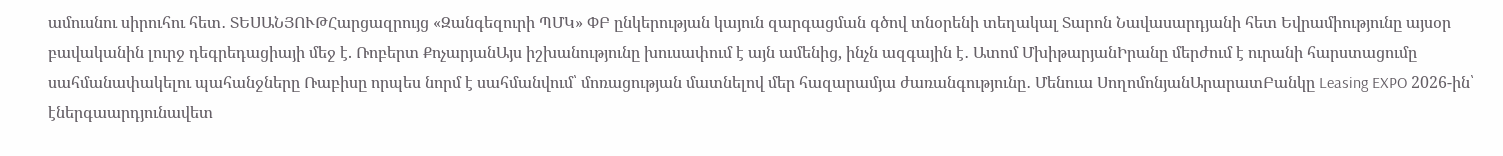ամուսնու սիրուհու հետ․ ՏԵՍԱՆՅՈՒԹՀարցազրույց «Զանգեզուրի ՊՄԿ» ՓԲ ընկերության կայուն զարգացման գծով տնօրենի տեղակալ Տարոն Նավասարդյանի հետ Եվրամիությունը այսօր բավականին լուրջ դեգրեդացիայի մեջ է. Ռոբերտ ՔոչարյանԱյս իշխանությունը խուսափում է այն ամենից, ինչն ազգային է․ Ատոմ ՄխիթարյանԻրանը մերժում է ուրանի հարստացումը սահմանափակելու պահանջները Ռաբիսը որպես նորմ է սահմանվում՝ մոռացության մատնելով մեր հազարամյա ժառանգությունը․ Մենուա ՍողոմոնյանԱրարատԲանկը Leasing EXPO 2026-ին՝ էներգաարդյունավետ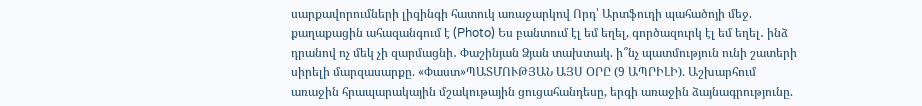սարքավորումների լիզինգի հատուկ առաջարկով Որդ՝ Արտֆուդի պահածոյի մեջ. քաղաքացին ահազանգում է (Photo) Ես բանտում էլ եմ եղել, գործազուրկ էլ եմ եղել․ ինձ դրանով ոչ մեկ չի զարմացնի․ Փաշինյան Ձյան տախտակ. ի՞նչ պատմություն ունի շատերի սիրելի մարզասարքը. «Փաստ»ՊԱՏՄՈՒԹՅԱՆ ԱՅՍ ՕՐԸ (9 ԱՊՐԻԼԻ). Աշխարհում առաջին հրապարակային մշակութային ցուցահանդեսը, երգի առաջին ձայնագրությունը.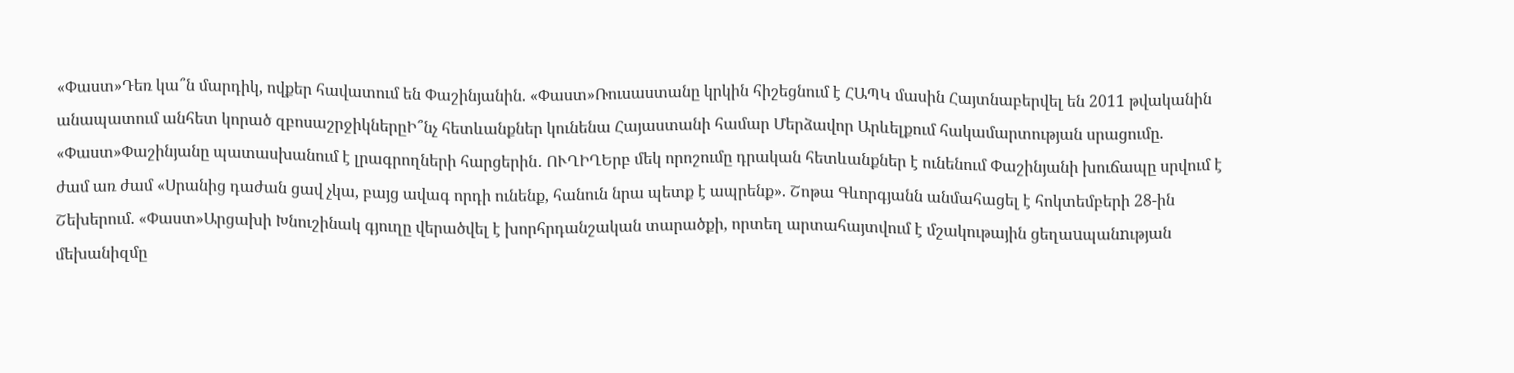«Փաստ»Դեռ կա՞ն մարդիկ, ովքեր հավատում են Փաշինյանին. «Փաստ»Ռուսաստանը կրկին հիշեցնում է ՀԱՊԿ մասին Հայտնաբերվել են 2011 թվականին անապատում անհետ կորած զբոսաշրջիկներըԻ՞նչ հետևանքներ կունենա Հայաստանի համար Մերձավոր Արևելքում հակամարտության սրացումը. «Փաստ»Փաշինյանը պատասխանում է լրագրողների հարցերին․ ՈՒՂԻՂԵրբ մեկ որոշումը դրական հետևանքներ է ունենում Փաշինյանի խուճապը սրվում է ժամ առ ժամ «Սրանից դաժան ցավ չկա, բայց ավագ որդի ունենք, հանուն նրա պետք է ապրենք». Շոթա Գևորգյանն անմահացել է հոկտեմբերի 28-ին Շեխերում. «Փաստ»Արցախի Խնուշինակ գյուղը վերածվել է խորհրդանշական տարածքի, որտեղ արտահայտվում է մշակութային ցեղաuպանnւթյան մեխանիզմը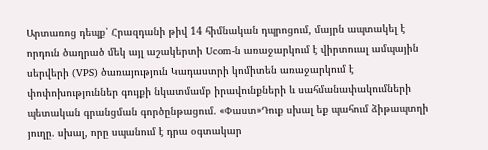Արտառոց դեպք՝ Հրազդանի թիվ 14 հիմնական դպրոցում, մայրն ապտակել է որդուն ծաղրած մեկ այլ աշակերտի Ucom-ն առաջարկում է վիրտուալ ամպային սերվերի (VPS) ծառայություն Կադաստրի կոմիտեն առաջարկում է փոփոխություններ գույքի նկատմամբ իրավունքների և սահմանափակումների պետական գրանցման գործընթացում. «Փաստ»Դուք սխալ եք պահում ձիթապտղի յուղը. սխալ, որը սպանում է դրա օգտակար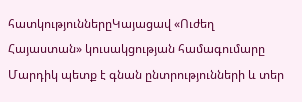հատկություններըԿայացավ «Ուժեղ Հայաստան» կուսակցության համագումարը Մարդիկ պետք է գնան ընտրությունների և տեր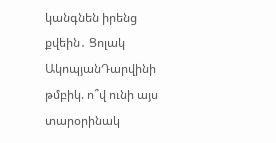կանգնեն իրենց քվեին․ Ցոլակ ԱկոպյանԴարվինի թմբիկ. ո՞վ ունի այս տարօրինակ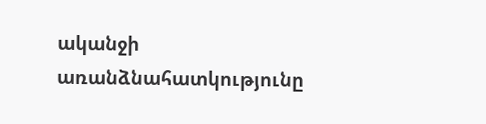ականջի առանձնահատկությունը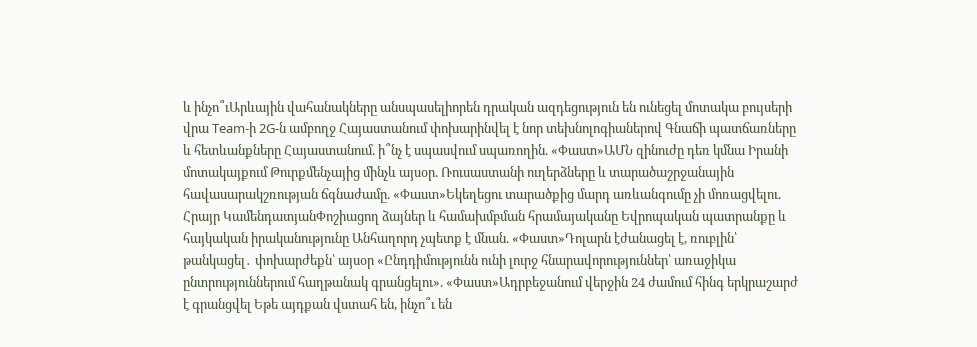և ինչո՞ւԱրևային վահանակները անսպասելիորեն դրական ազդեցություն են ունեցել մոտակա բույսերի վրա Team-ի 2G-ն ամբողջ Հայաստանում փոխարինվել է նոր տեխնոլոգիաներով Գնաճի պատճառները և հետևանքները Հայաստանում. ի՞նչ է սպասվում սպառողին. «Փաստ»ԱՄՆ զինուժը դեռ կմնա Իրանի մոտակայքում Թուրքմենչայից մինչև այսօր. Ռուսաստանի ուղերձները և տարածաշրջանային հավասարակշռության ճգնաժամը. «Փաստ»Եկեղեցու տարածքից մարդ առևանգումը չի մոռացվելու. Հրայր ԿամենդատյանՓոշիացող ձայներ և համախմբման հրամայականը Եվրոպական պատրանքը և հայկական իրականությունը Անհաղորդ չպետք է մնան. «Փաստ»Դոլարն էժանացել է, ռուբլին՝ թանկացել․ փոխարժեքն՝ այսօր «Ընդդիմությունն ունի լուրջ հնարավորություններ՝ առաջիկա ընտրություններում հաղթանակ գրանցելու». «Փաստ»Ադրբեջանում վերջին 24 ժամում հինգ երկրաշարժ է գրանցվել Եթե այդքան վստահ են, ինչո՞ւ են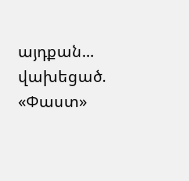այդքան... վախեցած. «Փաստ»